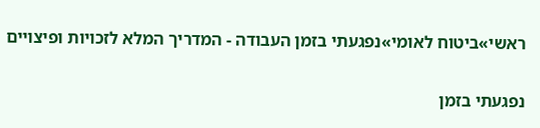ראשי»ביטוח לאומי»נפגעתי בזמן העבודה - המדריך המלא לזכויות ופיצויים

נפגעתי בזמן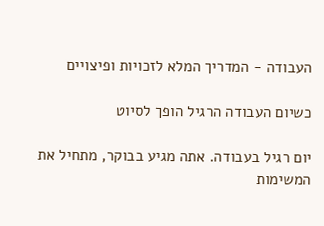העבודה - המדריך המלא לזכויות ופיצויים

כשיום העבודה הרגיל הופך לסיוט

יום רגיל בעבודה. אתה מגיע בבוקר, מתחיל את המשימות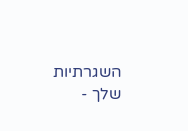השגרתיות שלך -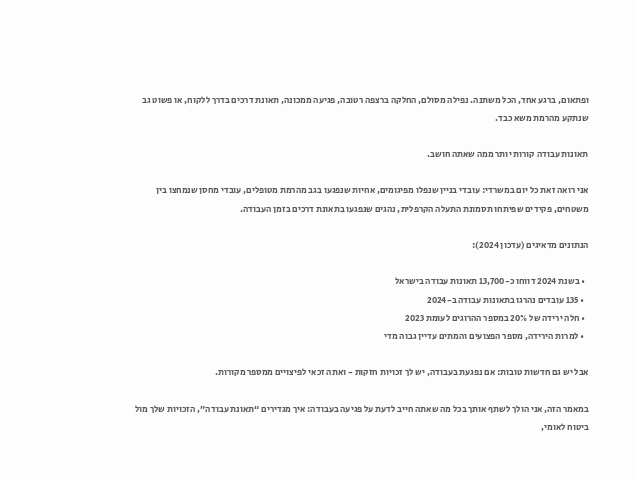ופתאום, ברגע אחד, הכל משתנה. נפילה מסולם, החלקה ברצפה רטובה, פגיעה ממכונה, תאונת דרכים בדרך ללקוח, או פשוט גב שנתקע מהרמת משא כבד.

תאונות עבודה קורות יותר ממה שאתה חושב.

אני רואה זאת כל יום במשרדי: עובדי בניין שנפלו מפיגומים, אחיות שנפגעו בגב מהרמת מטופלים, עובדי מחסן שנמחצו בין משטחים, פקידים שפיתחו תסמונת התעלה הקרפלית, נהגים שנפגעו בתאונת דרכים בזמן העבודה.

הנתונים מדאיגים (עדכון 2024):

  • בשנת 2024 דווחו כ-13,700 תאונות עבודה בישראל
  • 135 עובדים נהרגו בתאונות עבודה ב-2024
  • חלה ירידה של 20% במספר ההרוגים לעומת 2023
  • למרות הירידה, מספר הפצועים והמתים עדיין גבוה מדי

אבל יש גם חדשות טובות: אם נפגעת בעבודה, יש לך זכויות חזקות - ואתה זכאי לפיצויים ממספר מקורות.

במאמר הזה, אני הולך לשתף אותך בכל מה שאתה חייב לדעת על פגיעה בעבודה: איך מגדירים “תאונת עבודה”, הזכויות שלך מול ביטוח לאומי,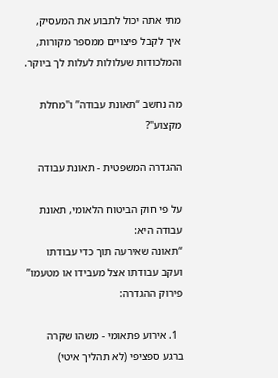מתי אתה יכול לתבוע את המעסיק, איך לקבל פיצויים ממספר מקורות, והמלכודות שעלולות לעלות לך ביוקר.

מה נחשב “תאונת עבודה” ו"מחלת מקצוע"?

ההגדרה המשפטית - תאונת עבודה

על פי חוק הביטוח הלאומי, תאונת עבודה היא:
“תאונה שאירעה תוך כדי עבודתו ועקב עבודתו אצל מעבידו או מטעמו”
פירוק ההגדרה:

  1. אירוע פתאומי - משהו שקרה ברגע ספציפי (לא תהליך איטי)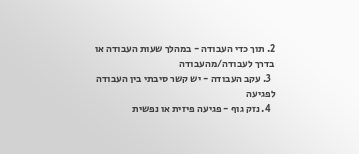2. תוך כדי העבודה - במהלך שעות העבודה או בדרך לעבודה/מהעבודה
  3. עקב העבודה - יש קשר סיבתי בין העבודה לפגיעה
  4. נזק גוף - פגיעה פיזית או נפשית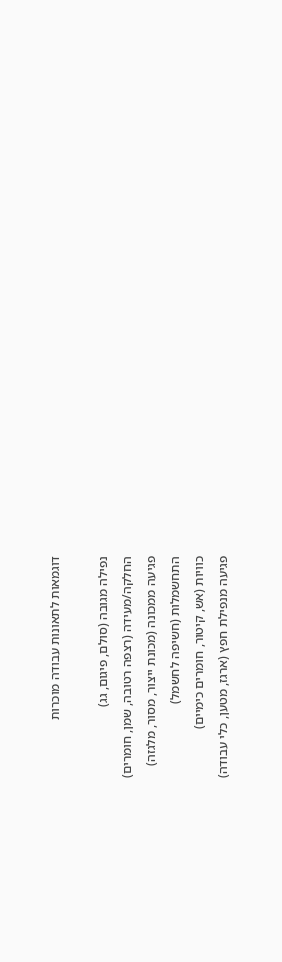דוגמאות לתאונות עבודה מוכרות

נפילה מגובה (סולם, פיגום, גג)
החלקה/מעידה (רצפה רטובה, שמן, חומרים)
פגיעה ממכונה (מכונת ייצור, מסור, מלגזה)
התחשמלות (חשיפה לחשמל)
כוויות (אש, קיטור, חומרים כימיים)
פגיעה מנפילת חפץ (ארגז, מטען, כלי עבודה)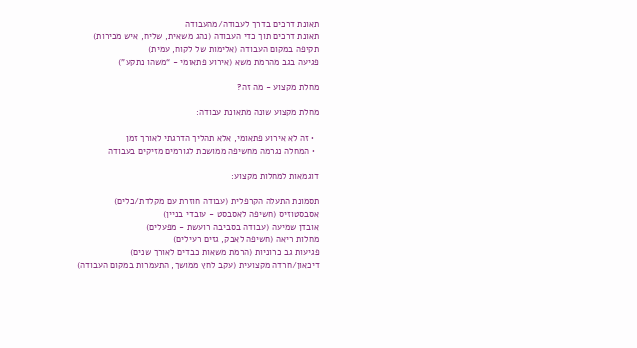תאונת דרכים בדרך לעבודה/מהעבודה
תאונת דרכים תוך כדי העבודה (נהג משאית, שליח, איש מכירות)
תקיפה במקום העבודה (אלימות של לקוח, עמית)
פגיעה בגב מהרמת משא (אירוע פתאומי - “משהו נתקע”)

מחלת מקצוע - מה זה?

מחלת מקצוע שונה מתאונת עבודה:

  • זה לא אירוע פתאומי, אלא תהליך הדרגתי לאורך זמן
  • המחלה נגרמה מחשיפה ממושכת לגורמים מזיקים בעבודה

דוגמאות למחלות מקצוע:

תסמונת התעלה הקרפלית (עבודה חוזרת עם מקלדת/כלים)
אסבסטוזיס (חשיפה לאסבסט - עובדי בניין)
אובדן שמיעה (עבודה בסביבה רועשת - מפעלים)
מחלות ריאה (חשיפה לאבק, גזים רעילים)
פגיעות גב כרוניות (הרמת משאות כבדים לאורך שנים)
דיכאון/חרדה מקצועית (עקב לחץ ממושך, התעמרות במקום העבודה)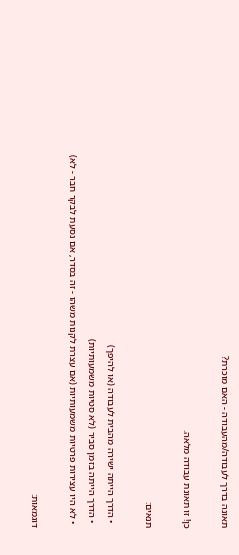תאונה בדרך לעבודה/מהעבודה - האם מוכרת?

כן! זו תאונת עבודה מלאה.

תנאים:

  • הדרך הייתה ישירה מהבית לעבודה (או להיפך)
  • הדרך הייתה בזמן סביר (לא סטיות משמעותיות)
  • לא היו עצירות פרטיות משמעותיות (אם עצרת לקנות משהו - זה בסדר, אם נסעת לבקר חבר - לא)

דוגמאות: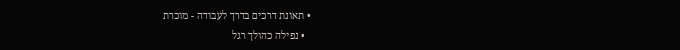• תאונת דרכים בדרך לעבודה - מוכרת
  • נפילה כהולך רגל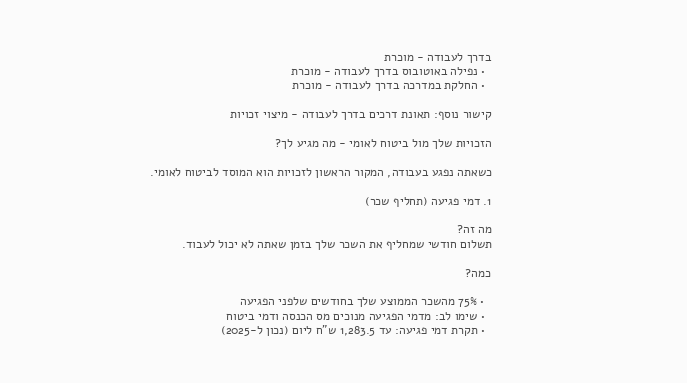בדרך לעבודה - מוכרת
  • נפילה באוטובוס בדרך לעבודה - מוכרת
  • החלקת במדרכה בדרך לעבודה - מוכרת

קישור נוסף: תאונת דרכים בדרך לעבודה - מיצוי זכויות

הזכויות שלך מול ביטוח לאומי - מה מגיע לך?

כשאתה נפגע בעבודה, המקור הראשון לזכויות הוא המוסד לביטוח לאומי.

1. דמי פגיעה (תחליף שכר)

מה זה?
תשלום חודשי שמחליף את השכר שלך בזמן שאתה לא יכול לעבוד.

כמה?

  • 75% מהשכר הממוצע שלך בחודשים שלפני הפגיעה
  • שימו לב: מדמי הפגיעה מנוכים מס הכנסה ודמי ביטוח
  • תקרת דמי פגיעה: עד 1,283.5 ש"ח ליום (נכון ל-2025)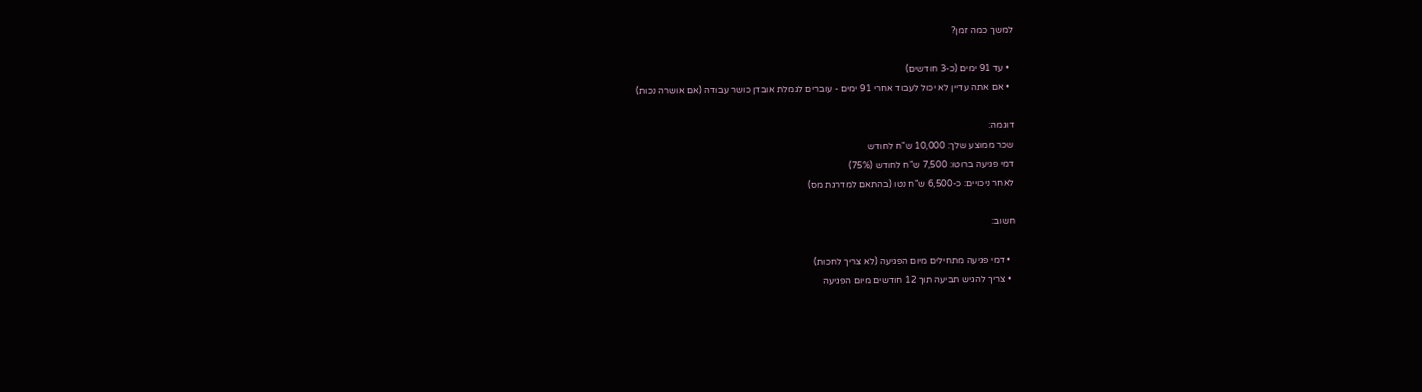למשך כמה זמן?

  • עד 91 ימים (כ-3 חודשים)
  • אם אתה עדיין לא יכול לעבוד אחרי 91 ימים - עוברים לגמלת אובדן כושר עבודה (אם אושרה נכות)

דוגמה:
שכר ממוצע שלך: 10,000 ש"ח לחודש
דמי פגיעה ברוטו: 7,500 ש"ח לחודש (75%)
לאחר ניכויים: כ-6,500 ש"ח נטו (בהתאם למדרגת מס)

חשוב:

  • דמי פגיעה מתחילים מיום הפגיעה (לא צריך לחכות)
  • צריך להגיש תביעה תוך 12 חודשים מיום הפגיעה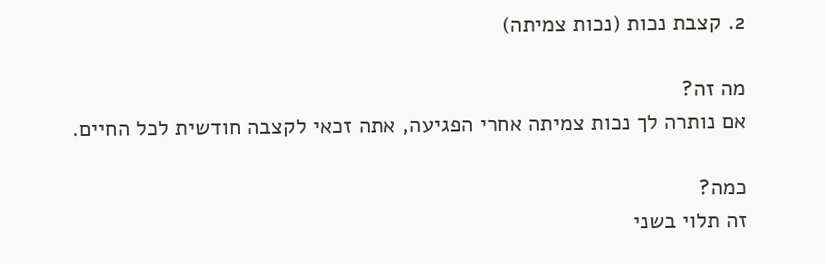2. קצבת נכות (נכות צמיתה)

מה זה?
אם נותרה לך נכות צמיתה אחרי הפגיעה, אתה זכאי לקצבה חודשית לכל החיים.

כמה?
זה תלוי בשני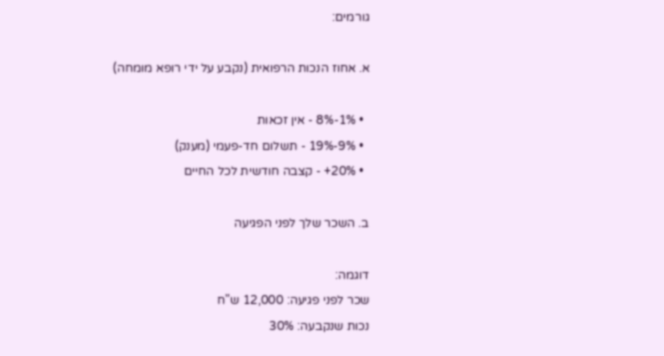גורמים:

א. אחוז הנכות הרפואית (נקבע על ידי רופא מומחה)

  • 1%-8% - אין זכאות
  • 9%-19% - תשלום חד-פעמי (מענק)
  • 20%+ - קצבה חודשית לכל החיים

ב. השכר שלך לפני הפגיעה

דוגמה:
שכר לפני פגיעה: 12,000 ש"ח
נכות שנקבעה: 30%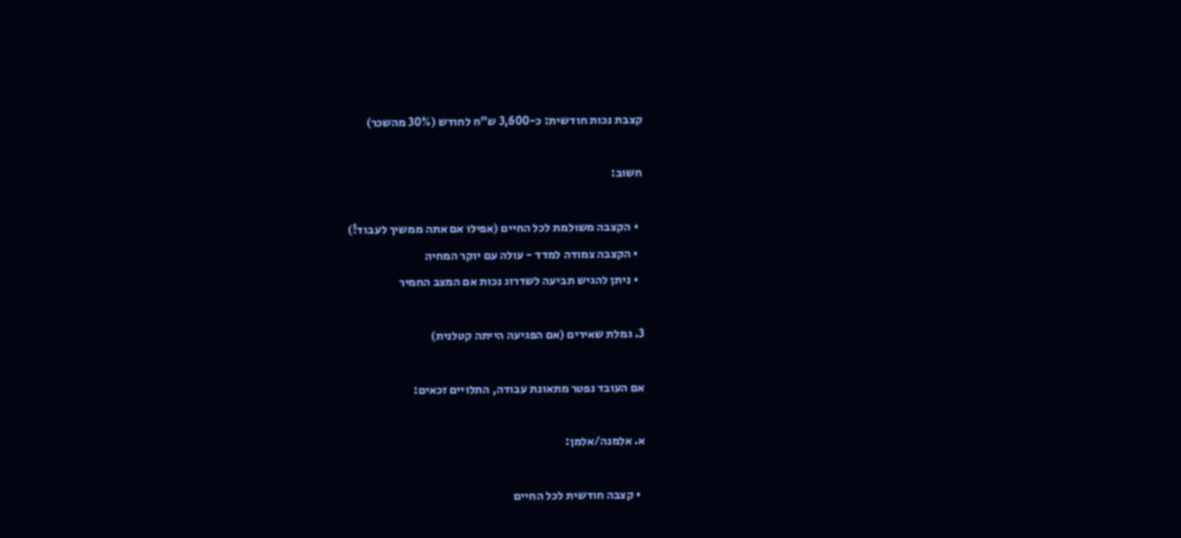קצבת נכות חודשית: כ-3,600 ש"ח לחודש (30% מהשכר)

חשוב:

  • הקצבה משולמת לכל החיים (אפילו אם אתה ממשיך לעבוד!)
  • הקצבה צמודה למדד - עולה עם יוקר המחיה
  • ניתן להגיש תביעה לשדרוג נכות אם המצב החמיר

3. גמלת שאירים (אם הפגיעה הייתה קטלנית)

אם העובד נפטר מתאונת עבודה, התלויים זכאים:

א. אלמנה/אלמן:

  • קצבה חודשית לכל החיים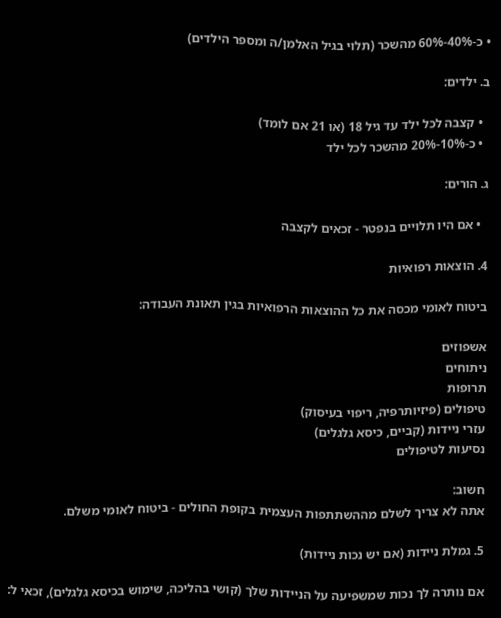• כ-40%-60% מהשכר (תלוי בגיל האלמן/ה ומספר הילדים)

ב. ילדים:

  • קצבה לכל ילד עד גיל 18 (או 21 אם לומד)
  • כ-10%-20% מהשכר לכל ילד

ג. הורים:

  • אם היו תלויים בנפטר - זכאים לקצבה

4. הוצאות רפואיות

ביטוח לאומי מכסה את כל ההוצאות הרפואיות בגין תאונת העבודה:

אשפוזים
ניתוחים
תרופות
טיפולים (פיזיותרפיה, ריפוי בעיסוק)
עזרי ניידות (קביים, כיסא גלגלים)
נסיעות לטיפולים

חשוב:
אתה לא צריך לשלם מההשתתפות העצמית בקופת החולים - ביטוח לאומי משלם.

5. גמלת ניידות (אם יש נכות ניידות)

אם נותרה לך נכות שמשפיעה על הניידות שלך (קושי בהליכה, שימוש בכיסא גלגלים), זכאי ל: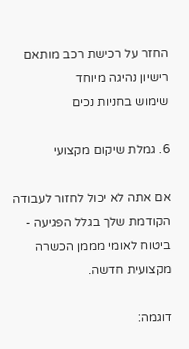החזר על רכישת רכב מותאם
רישיון נהיגה מיוחד
שימוש בחניות נכים

6. גמלת שיקום מקצועי

אם אתה לא יכול לחזור לעבודה הקודמת שלך בגלל הפגיעה - ביטוח לאומי מממן הכשרה מקצועית חדשה.

דוגמה: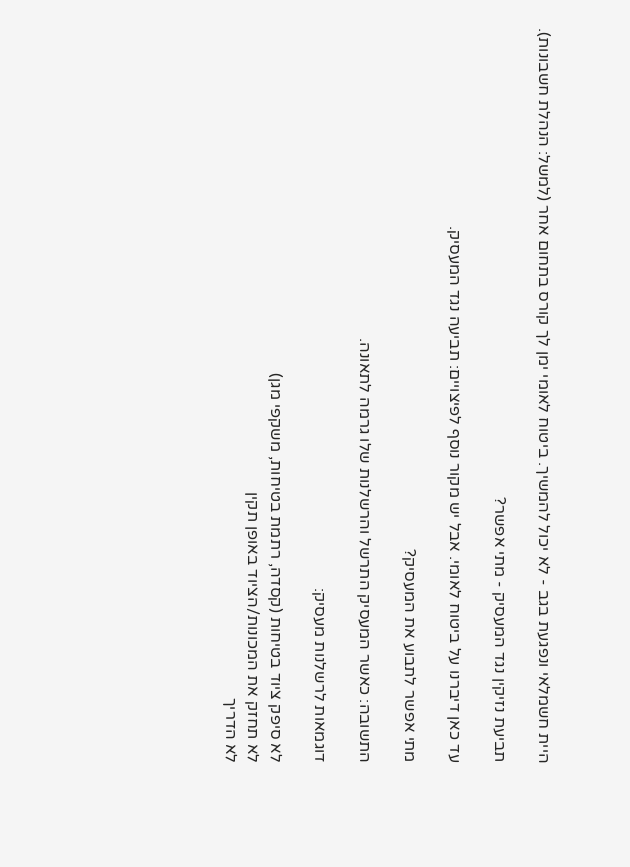היית חשמלאי ונפגעת בגב - לא יכול להמשיך. ביטוח לאומי ימן לך קורס בתחום אחר (למשל: הנהלת חשבונות).

תביעת נזיקין נגד המעסיק - מתי אפשר?

עד כאן דיברנו על ביטוח לאומי. אבל יש מקור נוסף לפיצויים: תביעה נגד המעסיק.

מתי אפשר לתבוע את המעסיק?

התשובה: כאשר המעסיק התרשל והרשלנות שלו גרמה לתאונה.

דוגמאות לרשלנות מעסיק:

לא סיפק ציוד בטיחות (קסדה, רתמת בטיחות, משקפי מגן)
לא תחזק את המכונות/הציוד באופן תקין
לא הדריך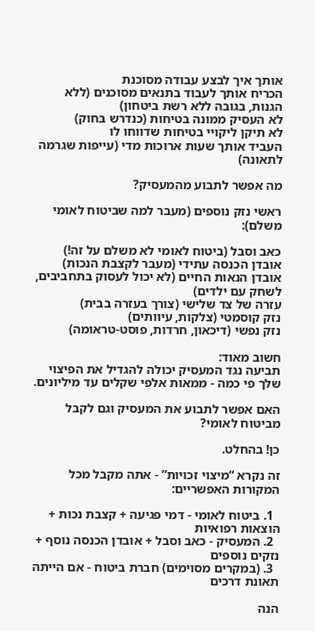אותך איך לבצע עבודה מסוכנת
הכריח אותך לעבוד בתנאים מסוכנים (ללא הגנות, בגובה ללא רשת ביטחון)
לא העסיק ממונה בטיחות (כנדרש בחוק)
לא תיקן ליקויי בטיחות שדווחו לו
העביד אותך שעות ארוכות מדי (עייפות שגרמה לתאונה)

מה אפשר לתבוע מהמעסיק?

ראשי נזק נוספים (מעבר למה שביטוח לאומי משלם):

כאב וסבל (ביטוח לאומי לא משלם על זה!)
אובדן הכנסה עתידי (מעבר לקצבת הנכות)
אובדן הנאות החיים (לא יכול לעסוק בתחביבים, לשחק עם ילדים)
עזרה של צד שלישי (צורך בעזרה בבית)
נזק קוסמטי (צלקות, עיוותים)
נזק נפשי (דיכאון, חרדות, פוסט-טראומה)

חשוב מאוד:
תביעה נגד המעסיק יכולה להגדיל את הפיצוי שלך פי כמה - ממאות אלפי שקלים עד מיליונים.

האם אפשר לתבוע את המעסיק וגם לקבל מביטוח לאומי?

כן! בהחלט.

זה נקרא “מיצוי זכויות” - אתה מקבל מכל המקורות האפשריים:

  1. ביטוח לאומי - דמי פגיעה + קצבת נכות + הוצאות רפואיות
  2. המעסיק - כאב וסבל + אובדן הכנסה נוסף + נזקים נוספים
  3. (במקרים מסוימים) חברת ביטוח - אם הייתה תאונת דרכים

הנה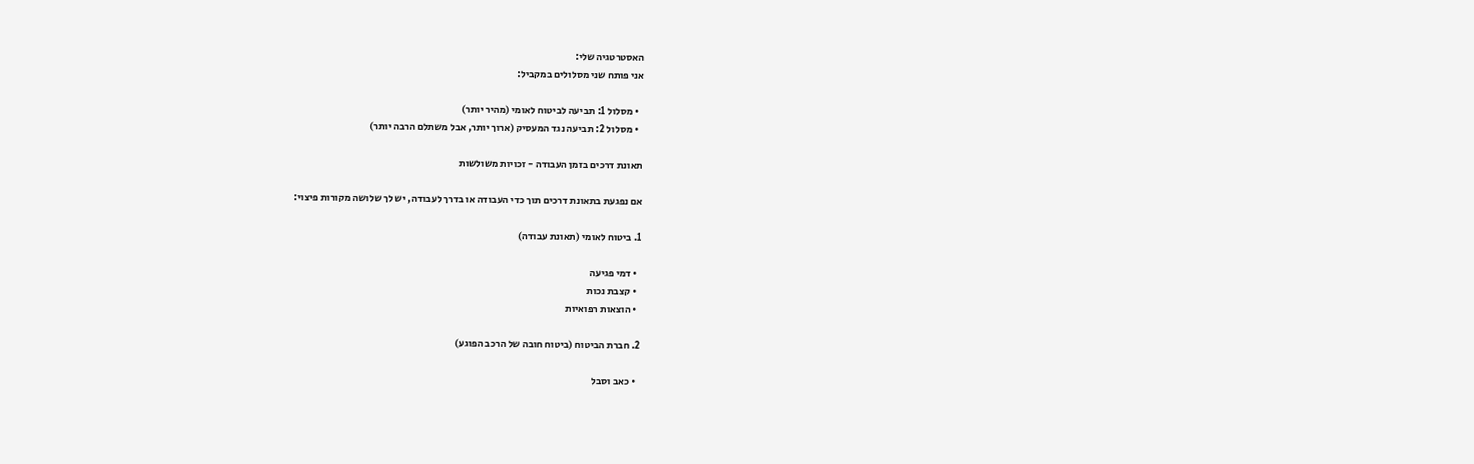האסטרטגיה שלי:
אני פותח שני מסלולים במקביל:

  • מסלול 1: תביעה לביטוח לאומי (מהיר יותר)
  • מסלול 2: תביעה נגד המעסיק (ארוך יותר, אבל משתלם הרבה יותר)

תאונת דרכים בזמן העבודה - זכויות משולשות

אם נפגעת בתאונת דרכים תוך כדי העבודה או בדרך לעבודה, יש לך שלושה מקורות פיצוי:

1. ביטוח לאומי (תאונת עבודה)

  • דמי פגיעה
  • קצבת נכות
  • הוצאות רפואיות

2. חברת הביטוח (ביטוח חובה של הרכב הפוגע)

  • כאב וסבל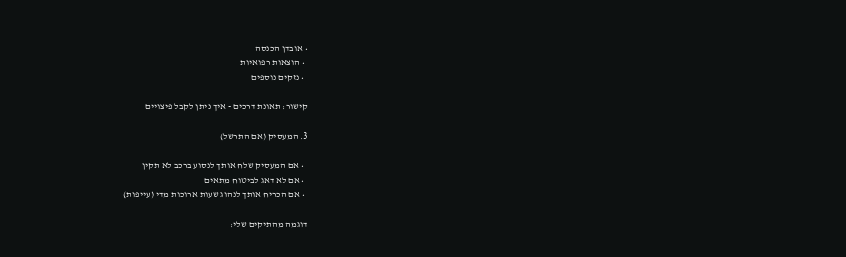• אובדן הכנסה
  • הוצאות רפואיות
  • נזקים נוספים

קישור: תאונת דרכים - איך ניתן לקבל פיצויים

3. המעסיק (אם התרשל)

  • אם המעסיק שלח אותך לנסוע ברכב לא תקין
  • אם לא דאג לביטוח מתאים
  • אם הכריח אותך לנהוג שעות ארוכות מדי (עייפות)

דוגמה מהתיקים שלי: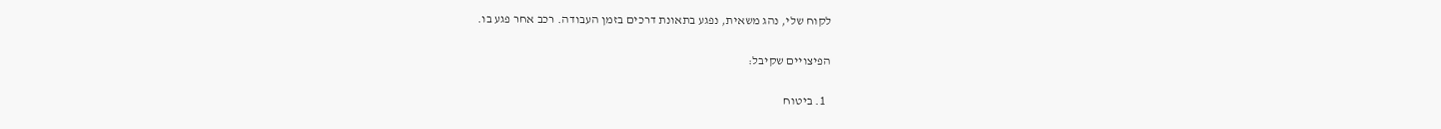לקוח שלי, נהג משאית, נפגע בתאונת דרכים בזמן העבודה. רכב אחר פגע בו.

הפיצויים שקיבל:

  1. ביטוח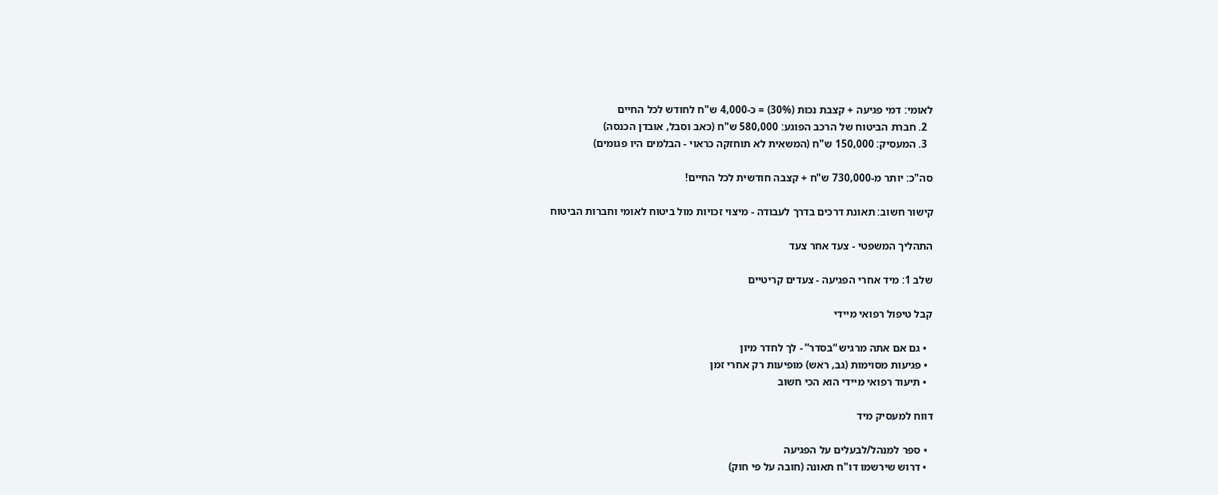לאומי: דמי פגיעה + קצבת נכות (30%) = כ-4,000 ש"ח לחודש לכל החיים
  2. חברת הביטוח של הרכב הפוגע: 580,000 ש"ח (כאב וסבל, אובדן הכנסה)
  3. המעסיק: 150,000 ש"ח (המשאית לא תוחזקה כראוי - הבלמים היו פגומים)

סה"כ: יותר מ-730,000 ש"ח + קצבה חודשית לכל החיים!

קישור חשוב: תאונת דרכים בדרך לעבודה - מיצוי זכויות מול ביטוח לאומי וחברות הביטוח

התהליך המשפטי - צעד אחר צעד

שלב 1: מיד אחרי הפגיעה - צעדים קריטיים

קבל טיפול רפואי מיידי

  • גם אם אתה מרגיש “בסדר” - לך לחדר מיון
  • פגיעות מסוימות (גב, ראש) מופיעות רק אחרי זמן
  • תיעוד רפואי מיידי הוא הכי חשוב

דווח למעסיק מיד

  • ספר למנהל/לבעלים על הפגיעה
  • דרוש שירשמו דו"ח תאונה (חובה על פי חוק)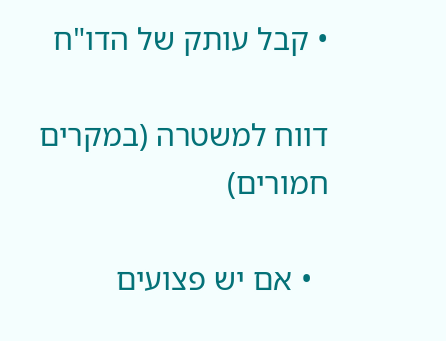• קבל עותק של הדו"ח

דווח למשטרה (במקרים חמורים)

  • אם יש פצועים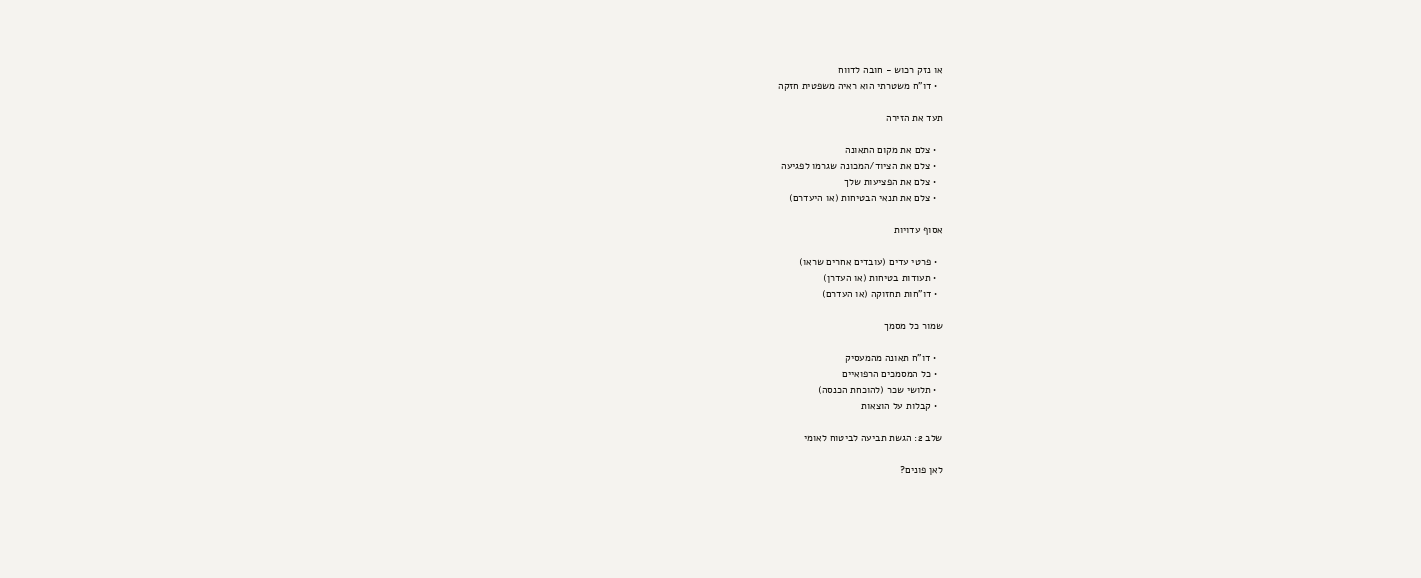או נזק רכוש - חובה לדווח
  • דו"ח משטרתי הוא ראיה משפטית חזקה

תעד את הזירה

  • צלם את מקום התאונה
  • צלם את הציוד/המכונה שגרמו לפגיעה
  • צלם את הפציעות שלך
  • צלם את תנאי הבטיחות (או היעדרם)

אסוף עדויות

  • פרטי עדים (עובדים אחרים שראו)
  • תעודות בטיחות (או העדרן)
  • דו"חות תחזוקה (או העדרם)

שמור כל מסמך

  • דו"ח תאונה מהמעסיק
  • כל המסמכים הרפואיים
  • תלושי שכר (להוכחת הכנסה)
  • קבלות על הוצאות

שלב 2: הגשת תביעה לביטוח לאומי

לאן פונים?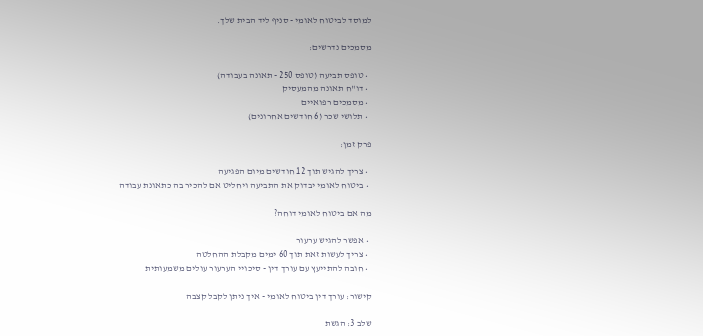למוסד לביטוח לאומי - סניף ליד הבית שלך.

מסמכים נדרשים:

  • טופס תביעה (טופס 250 - תאונה בעבודה)
  • דו"ח תאונה מהמעסיק
  • מסמכים רפואיים
  • תלושי שכר (6 חודשים אחרונים)

פרק זמן:

  • צריך להגיש תוך 12 חודשים מיום הפגיעה
  • ביטוח לאומי יבדוק את התביעה ויחליט אם להכיר בה כתאונת עבודה

מה אם ביטוח לאומי דוחה?

  • אפשר להגיש ערעור
  • צריך לעשות זאת תוך 60 ימים מקבלת ההחלטה
  • חובה להתייעץ עם עורך דין - סיכויי הערעור עולים משמעותית

קישור: עורך דין ביטוח לאומי - איך ניתן לקבל קצבה

שלב 3: הגשת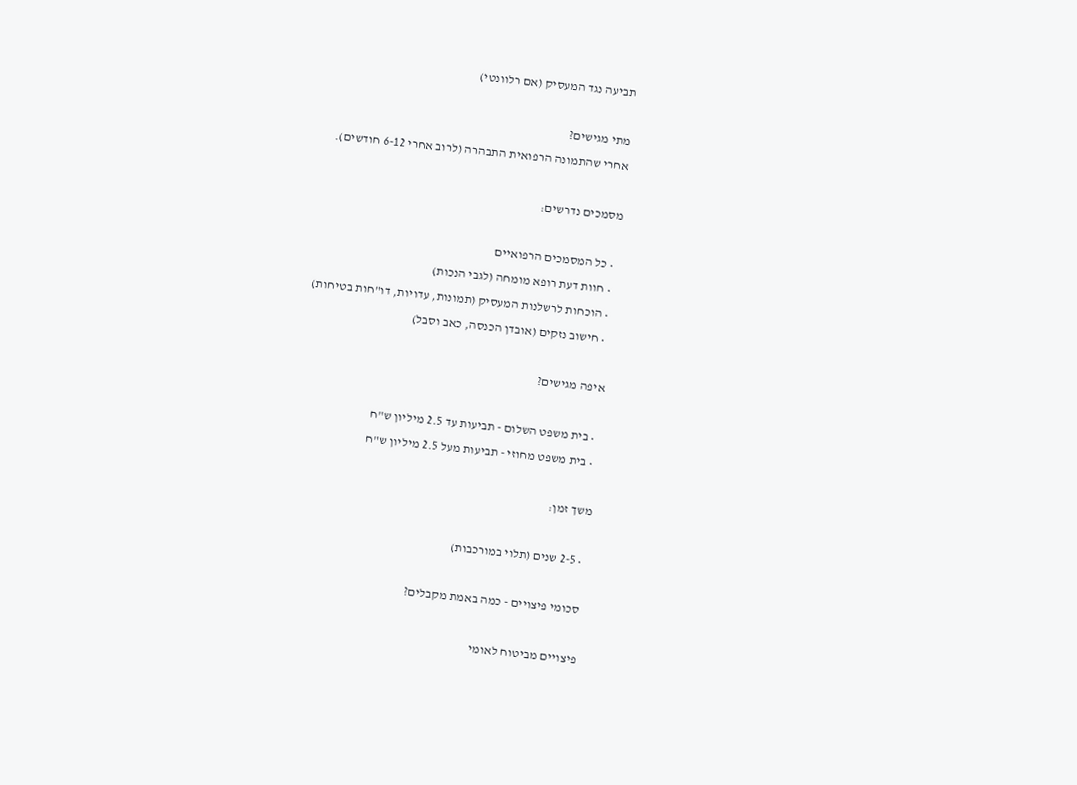תביעה נגד המעסיק (אם רלוונטי)

מתי מגישים?
אחרי שהתמונה הרפואית התבהרה (לרוב אחרי 6-12 חודשים).

מסמכים נדרשים:

  • כל המסמכים הרפואיים
  • חוות דעת רופא מומחה (לגבי הנכות)
  • הוכחות לרשלנות המעסיק (תמונות, עדויות, דו"חות בטיחות)
  • חישוב נזקים (אובדן הכנסה, כאב וסבל)

איפה מגישים?

  • בית משפט השלום - תביעות עד 2.5 מיליון ש"ח
  • בית משפט מחוזי - תביעות מעל 2.5 מיליון ש"ח

משך זמן:

  • 2-5 שנים (תלוי במורכבות)

 סכומי פיצויים - כמה באמת מקבלים?

פיצויים מביטוח לאומי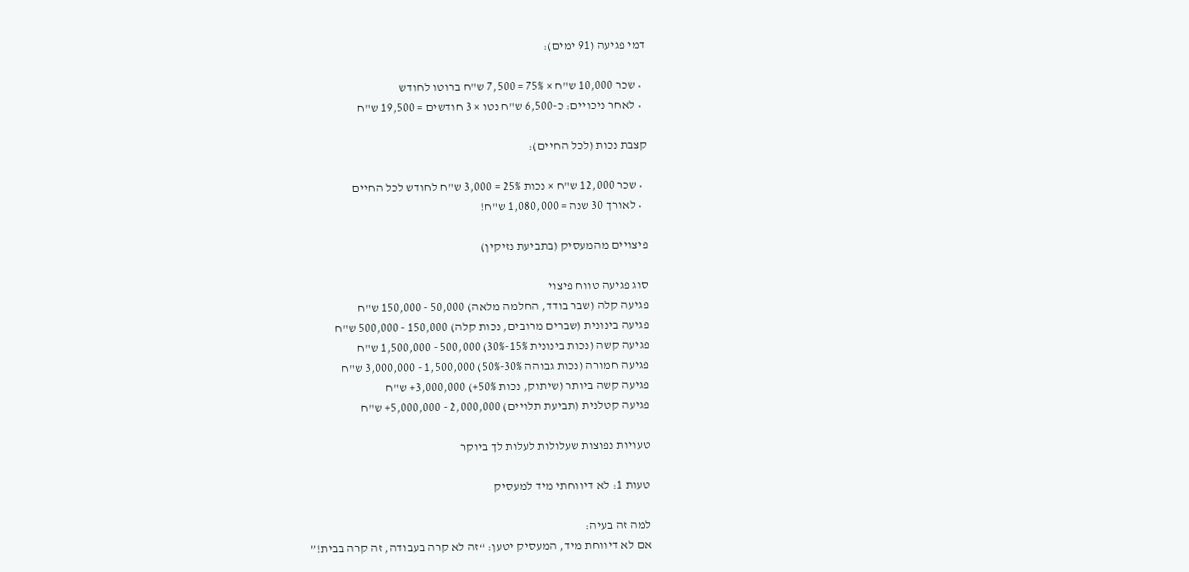דמי פגיעה (91 ימים):

  • שכר 10,000 ש"ח × 75% = 7,500 ש"ח ברוטו לחודש
  • לאחר ניכויים: כ-6,500 ש"ח נטו × 3 חודשים = 19,500 ש"ח

קצבת נכות (לכל החיים):

  • שכר 12,000 ש"ח × נכות 25% = 3,000 ש"ח לחודש לכל החיים
  • לאורך 30 שנה = 1,080,000 ש"ח!

פיצויים מהמעסיק (בתביעת נזיקין)

סוג פגיעה טווח פיצוי
פגיעה קלה (שבר בודד, החלמה מלאה) 50,000 - 150,000 ש"ח
פגיעה בינונית (שברים מרובים, נכות קלה) 150,000 - 500,000 ש"ח
פגיעה קשה (נכות בינונית 15%-30%) 500,000 - 1,500,000 ש"ח
פגיעה חמורה (נכות גבוהה 30%-50%) 1,500,000 - 3,000,000 ש"ח
פגיעה קשה ביותר (שיתוק, נכות 50%+) 3,000,000+ ש"ח
פגיעה קטלנית (תביעת תלויים) 2,000,000 - 5,000,000+ ש"ח

טעויות נפוצות שעלולות לעלות לך ביוקר

טעות 1: לא דיווחתי מיד למעסיק

למה זה בעיה:
אם לא דיווחת מיד, המעסיק יטען: “זה לא קרה בעבודה, זה קרה בבית!”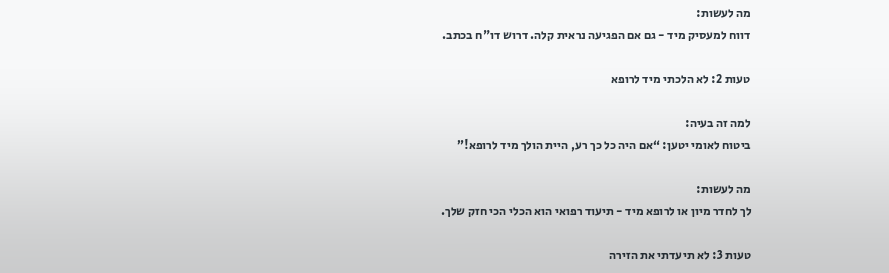מה לעשות:
דווח למעסיק מיד - גם אם הפגיעה נראית קלה. דרוש דו"ח בכתב.

טעות 2: לא הלכתי מיד לרופא

למה זה בעיה:
ביטוח לאומי יטען: “אם היה כל כך רע, היית הולך מיד לרופא!”

מה לעשות:
לך לחדר מיון או לרופא מיד - תיעוד רפואי הוא הכלי הכי חזק שלך.

טעות 3: לא תיעדתי את הזירה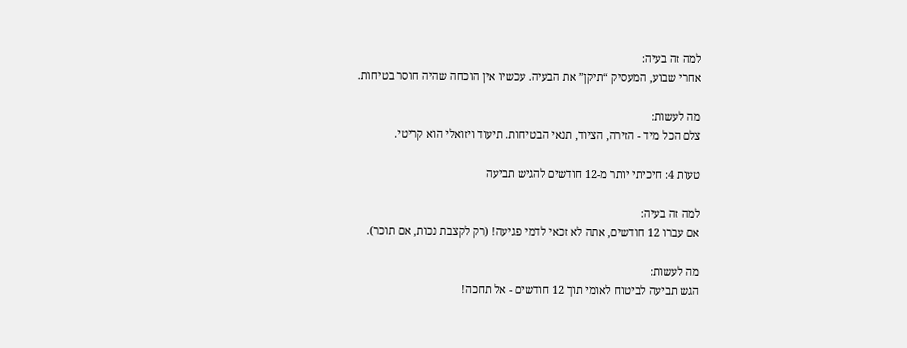למה זה בעיה:
אחרי שבוע, המעסיק “תיקן” את הבעיה. עכשיו אין הוכחה שהיה חוסר בטיחות.

מה לעשות:
צלם הכל מיד - הזירה, הציוד, תנאי הבטיחות. תיעוד ויזואלי הוא קריטי.

טעות 4: חיכיתי יותר מ-12 חודשים להגיש תביעה

למה זה בעיה:
אם עברו 12 חודשים, אתה לא זכאי לדמי פגיעה! (רק לקצבת נכות, אם תוכר).

מה לעשות:
הגש תביעה לביטוח לאומי תוך 12 חודשים - אל תחכה!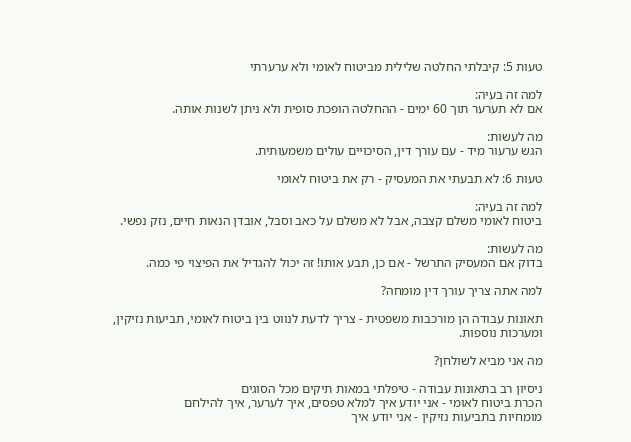טעות 5: קיבלתי החלטה שלילית מביטוח לאומי ולא ערערתי

למה זה בעיה:
אם לא תערער תוך 60 ימים - ההחלטה הופכת סופית ולא ניתן לשנות אותה.

מה לעשות:
הגש ערעור מיד - עם עורך דין, הסיכויים עולים משמעותית.

טעות 6: לא תבעתי את המעסיק - רק את ביטוח לאומי

למה זה בעיה:
ביטוח לאומי משלם קצבה, אבל לא משלם על כאב וסבל, אובדן הנאות חיים, נזק נפשי.

מה לעשות:
בדוק אם המעסיק התרשל - אם כן, תבע אותו! זה יכול להגדיל את הפיצוי פי כמה.

למה אתה צריך עורך דין מומחה?

תאונות עבודה הן מורכבות משפטית - צריך לדעת לנווט בין ביטוח לאומי, תביעות נזיקין, ומערכות נוספות.

מה אני מביא לשולחן?

ניסיון רב בתאונות עבודה - טיפלתי במאות תיקים מכל הסוגים
הכרת ביטוח לאומי - אני יודע איך למלא טפסים, איך לערער, איך להילחם
מומחיות בתביעות נזיקין - אני יודע איך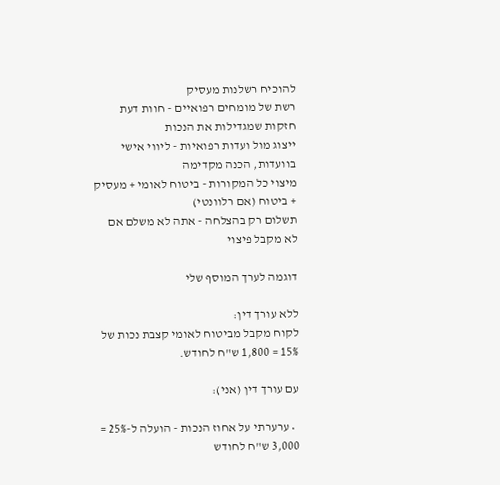להוכיח רשלנות מעסיק
רשת של מומחים רפואיים - חוות דעת חזקות שמגדילות את הנכות
ייצוג מול ועדות רפואיות - ליווי אישי בוועדות, הכנה מקדימה
מיצוי כל המקורות - ביטוח לאומי + מעסיק + ביטוח (אם רלוונטי)
תשלום רק בהצלחה - אתה לא משלם אם לא מקבל פיצוי

דוגמה לערך המוסף שלי

ללא עורך דין:
לקוח מקבל מביטוח לאומי קצבת נכות של 15% = 1,800 ש"ח לחודש.

עם עורך דין (אני):

  • ערערתי על אחוז הנכות - הועלה ל-25% = 3,000 ש"ח לחודש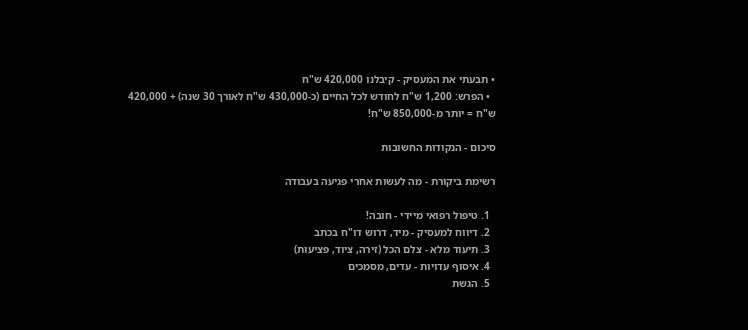• תבעתי את המעסיק - קיבלנו 420,000 ש"ח
  • הפרש: 1,200 ש"ח לחודש לכל החיים (כ-430,000 ש"ח לאורך 30 שנה) + 420,000 ש"ח = יותר מ-850,000 ש"ח!

סיכום - הנקודות החשובות

רשימת ביקורת - מה לעשות אחרי פגיעה בעבודה

  1. טיפול רפואי מיידי - חובה!
  2. דיווח למעסיק - מיד, דרוש דו"ח בכתב
  3. תיעוד מלא - צלם הכל (זירה, ציוד, פציעות)
  4. איסוף עדויות - עדים, מסמכים
  5. הגשת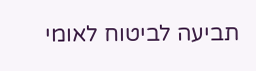תביעה לביטוח לאומי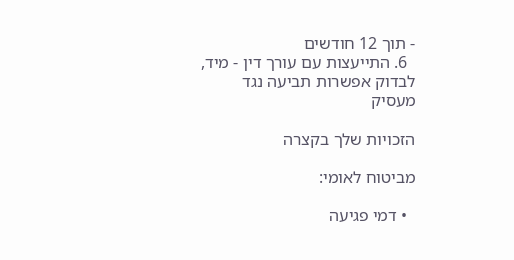- תוך 12 חודשים
  6. התייעצות עם עורך דין - מיד, לבדוק אפשרות תביעה נגד מעסיק

הזכויות שלך בקצרה

מביטוח לאומי:

  • דמי פגיעה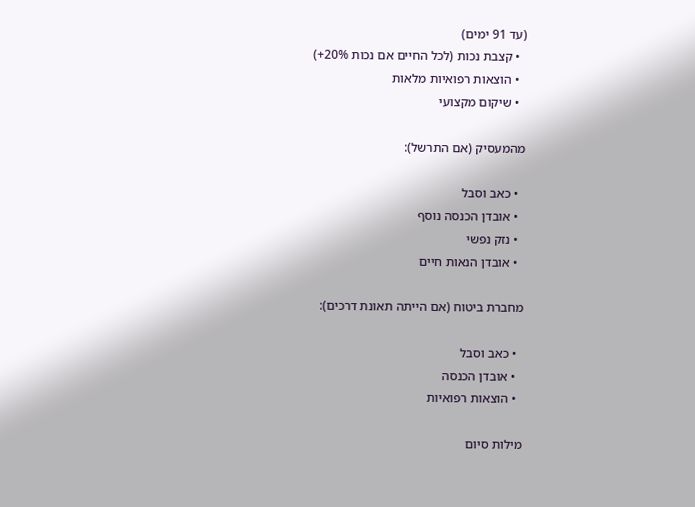(עד 91 ימים)
  • קצבת נכות (לכל החיים אם נכות 20%+)
  • הוצאות רפואיות מלאות
  • שיקום מקצועי

מהמעסיק (אם התרשל):

  • כאב וסבל
  • אובדן הכנסה נוסף
  • נזק נפשי
  • אובדן הנאות חיים

מחברת ביטוח (אם הייתה תאונת דרכים):

  • כאב וסבל
  • אובדן הכנסה
  • הוצאות רפואיות

מילות סיום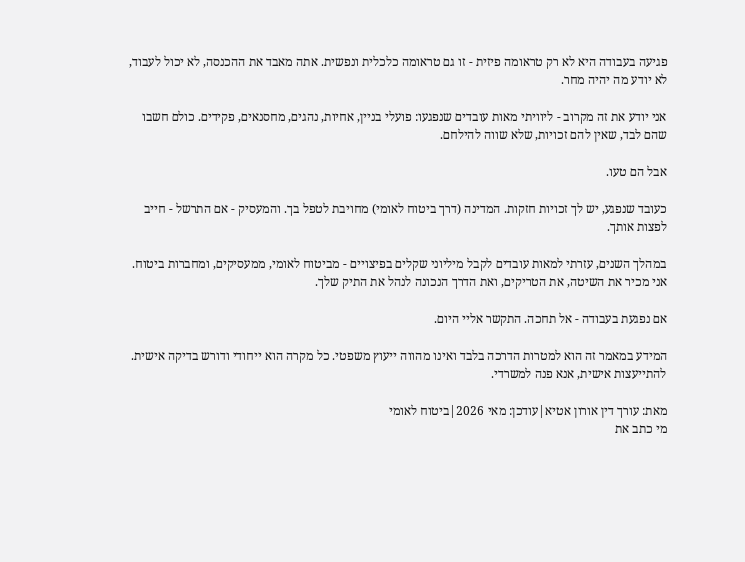פגיעה בעבודה היא לא רק טראומה פיזית - זו גם טראומה כלכלית ונפשית. אתה מאבד את ההכנסה, לא יכול לעבוד, לא יודע מה יהיה מחר.

אני יודע את זה מקרוב - ליוויתי מאות עובדים שנפגעו: פועלי בניין, אחיות, נהגים, מחסנאים, פקידים. כולם חשבו שהם לבד, שאין להם זכויות, שלא שווה להילחם.

אבל הם טעו.

כעובד שנפגע, יש לך זכויות חזקות. המדינה (דרך ביטוח לאומי) מחויבת לטפל בך. והמעסיק - אם התרשל - חייב לפצות אותך.

במהלך השנים, עזרתי למאות עובדים לקבל מיליוני שקלים בפיצויים - מביטוח לאומי, ממעסיקים, ומחברות ביטוח. אני מכיר את השיטה, את הטריקים, ואת הדרך הנכונה לנהל את התיק שלך.

אם נפגעת בעבודה - אל תחכה. התקשר אליי היום.

המידע במאמר זה הוא למטרות הדרכה בלבד ואינו מהווה ייעוץ משפטי. כל מקרה הוא ייחודי ודורש בדיקה אישית. להתייעצות אישית, אנא פנה למשרדי.

מאת: עורך דין אורון אטיא|עודכן: מאי 2026|ביטוח לאומי
מי כתב את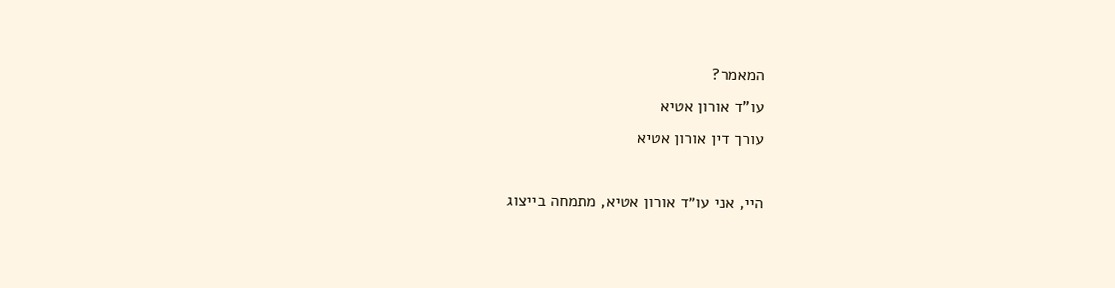המאמר?
עו"ד אורון אטיא
עורך דין אורון אטיא

היי, אני עו״ד אורון אטיא, מתמחה בייצוג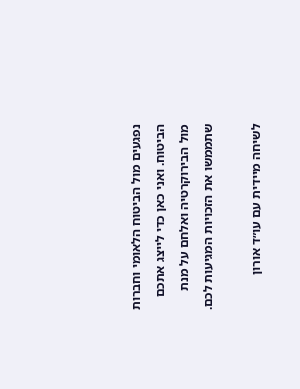נפגעים מול הביטוח הלאומי וחברות הביטוח. ואני כאן כדי לייצג אתכם מול הבירוקרטיה ואלחם על מנת שתממשו את הזכויות המגיעות לכם.

לשיחה מיידית עם עו״ד אורון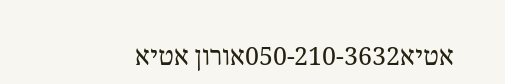אטיא050-210-3632אורון אטיא